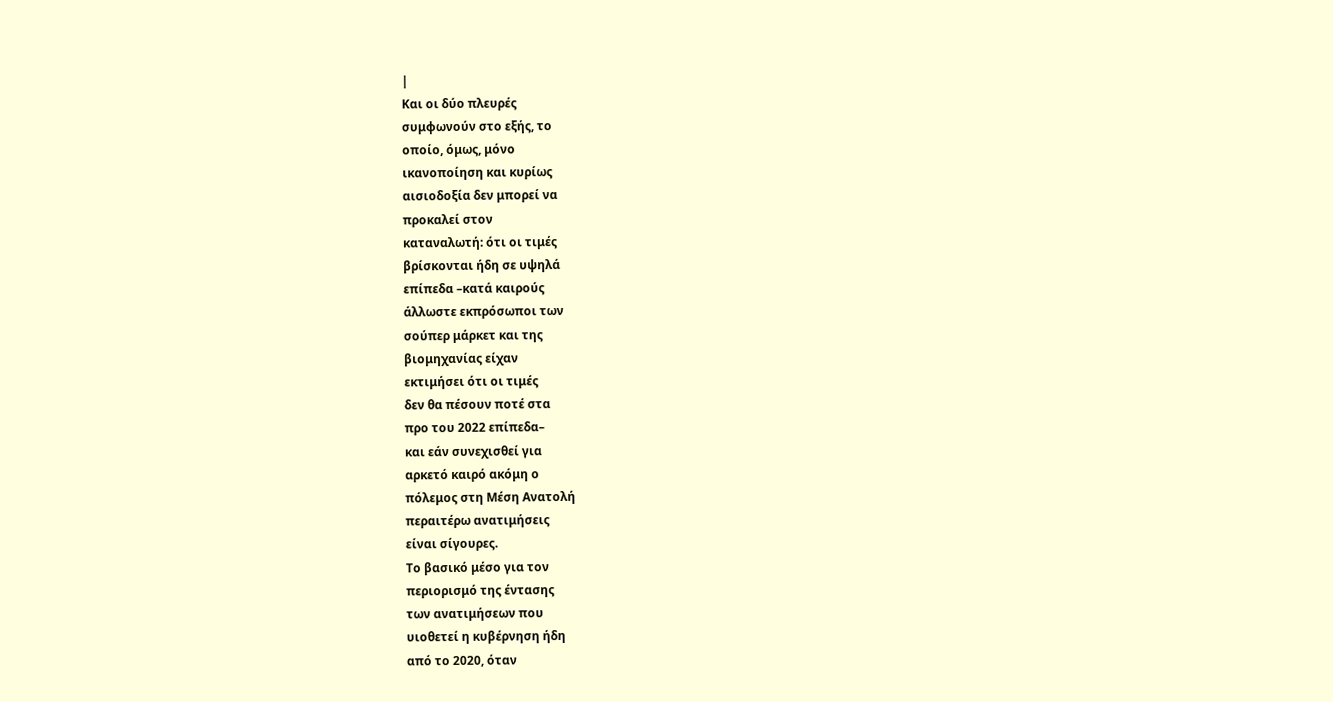|
Και οι δύο πλευρές
συμφωνούν στο εξής, το
οποίο, όμως, μόνο
ικανοποίηση και κυρίως
αισιοδοξία δεν μπορεί να
προκαλεί στον
καταναλωτή: ότι οι τιμές
βρίσκονται ήδη σε υψηλά
επίπεδα –κατά καιρούς
άλλωστε εκπρόσωποι των
σούπερ μάρκετ και της
βιομηχανίας είχαν
εκτιμήσει ότι οι τιμές
δεν θα πέσουν ποτέ στα
προ του 2022 επίπεδα–
και εάν συνεχισθεί για
αρκετό καιρό ακόμη ο
πόλεμος στη Μέση Ανατολή
περαιτέρω ανατιμήσεις
είναι σίγουρες.
Το βασικό μέσο για τον
περιορισμό της έντασης
των ανατιμήσεων που
υιοθετεί η κυβέρνηση ήδη
από το 2020, όταν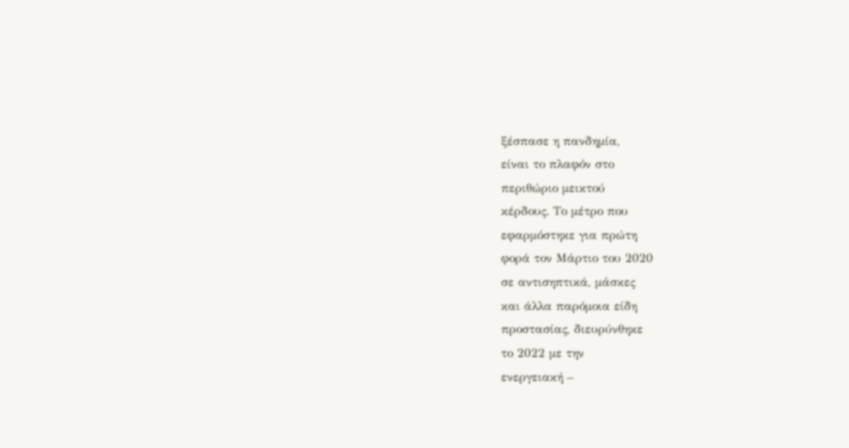ξέσπασε η πανδημία,
είναι το πλαφόν στο
περιθώριο μεικτού
κέρδους. Το μέτρο που
εφαρμόστηκε για πρώτη
φορά τον Μάρτιο του 2020
σε αντισηπτικά, μάσκες
και άλλα παρόμοια είδη
προστασίας, διευρύνθηκε
το 2022 με την
ενεργειακή –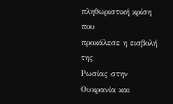πληθωριστική κρίση που
προκάλεσε η εισβολή της
Ρωσίας στην Ουκρανία και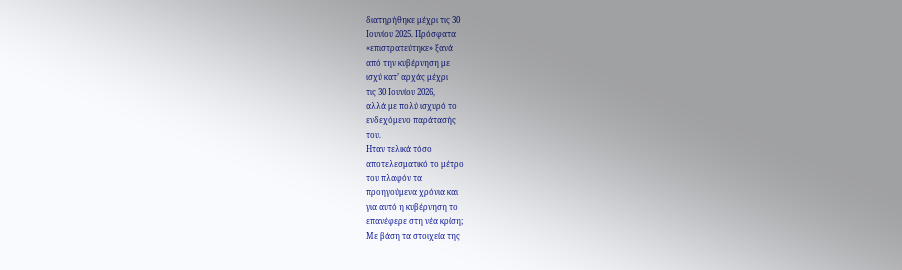διατηρήθηκε μέχρι τις 30
Ιουνίου 2025. Πρόσφατα
«επιστρατεύτηκε» ξανά
από την κυβέρνηση με
ισχύ κατ’ αρχάς μέχρι
τις 30 Ιουνίου 2026,
αλλά με πολύ ισχυρό το
ενδεχόμενο παράτασής
του.
Ηταν τελικά τόσο
αποτελεσματικό το μέτρο
του πλαφόν τα
προηγούμενα χρόνια και
για αυτό η κυβέρνηση το
επανέφερε στη νέα κρίση;
Με βάση τα στοιχεία της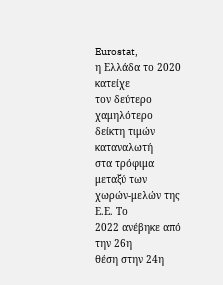Eurostat,
η Ελλάδα το 2020 κατείχε
τον δεύτερο χαμηλότερο
δείκτη τιμών καταναλωτή
στα τρόφιμα μεταξύ των
χωρών-μελών της Ε.Ε. Το
2022 ανέβηκε από την 26η
θέση στην 24η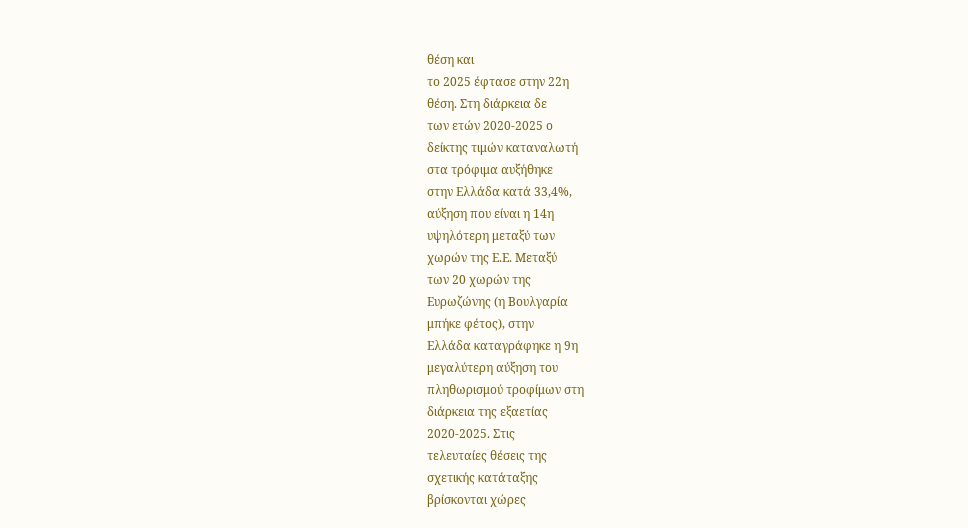θέση και
το 2025 έφτασε στην 22η
θέση. Στη διάρκεια δε
των ετών 2020-2025 ο
δείκτης τιμών καταναλωτή
στα τρόφιμα αυξήθηκε
στην Ελλάδα κατά 33,4%,
αύξηση που είναι η 14η
υψηλότερη μεταξύ των
χωρών της Ε.Ε. Μεταξύ
των 20 χωρών της
Ευρωζώνης (η Βουλγαρία
μπήκε φέτος), στην
Ελλάδα καταγράφηκε η 9η
μεγαλύτερη αύξηση του
πληθωρισμού τροφίμων στη
διάρκεια της εξαετίας
2020-2025. Στις
τελευταίες θέσεις της
σχετικής κατάταξης
βρίσκονται χώρες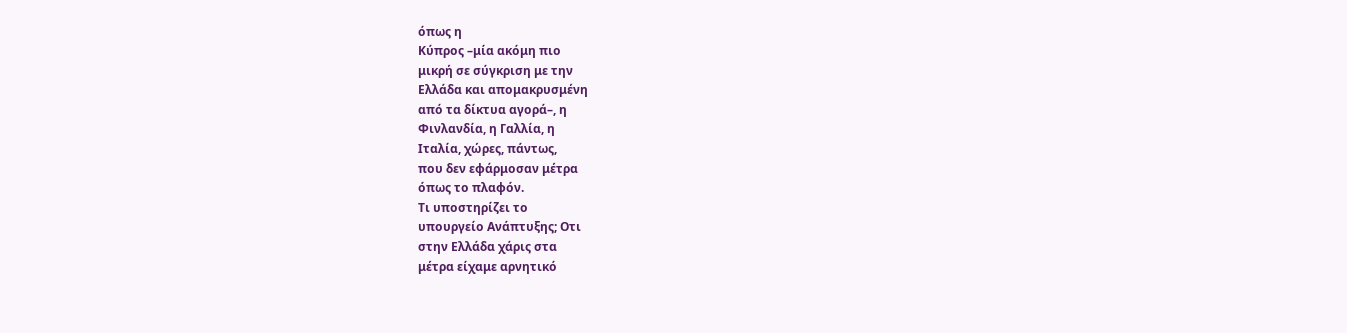όπως η
Κύπρος –μία ακόμη πιο
μικρή σε σύγκριση με την
Ελλάδα και απομακρυσμένη
από τα δίκτυα αγορά–, η
Φινλανδία, η Γαλλία, η
Ιταλία, χώρες, πάντως,
που δεν εφάρμοσαν μέτρα
όπως το πλαφόν.
Τι υποστηρίζει το
υπουργείο Ανάπτυξης; Οτι
στην Ελλάδα χάρις στα
μέτρα είχαμε αρνητικό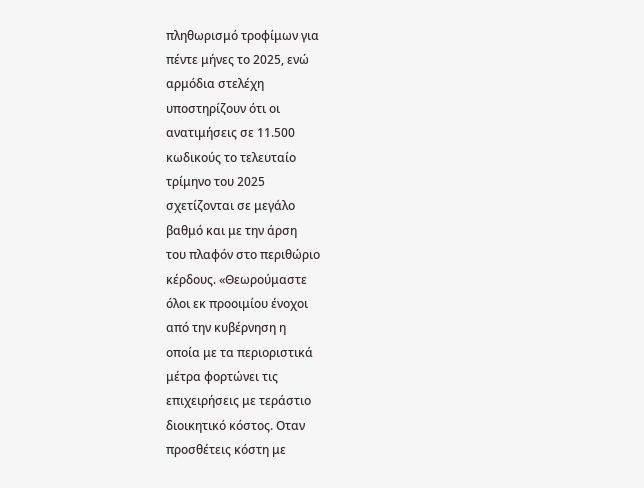πληθωρισμό τροφίμων για
πέντε μήνες το 2025, ενώ
αρμόδια στελέχη
υποστηρίζουν ότι οι
ανατιμήσεις σε 11.500
κωδικούς το τελευταίο
τρίμηνο του 2025
σχετίζονται σε μεγάλο
βαθμό και με την άρση
του πλαφόν στο περιθώριο
κέρδους. «Θεωρούμαστε
όλοι εκ προοιμίου ένοχοι
από την κυβέρνηση η
οποία με τα περιοριστικά
μέτρα φορτώνει τις
επιχειρήσεις με τεράστιο
διοικητικό κόστος. Οταν
προσθέτεις κόστη με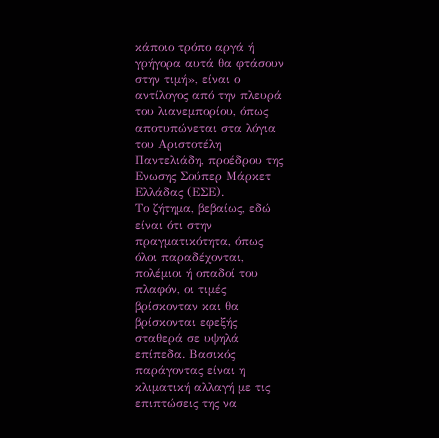κάποιο τρόπο αργά ή
γρήγορα αυτά θα φτάσουν
στην τιμή», είναι ο
αντίλογος από την πλευρά
του λιανεμπορίου, όπως
αποτυπώνεται στα λόγια
του Αριστοτέλη
Παντελιάδη, προέδρου της
Ενωσης Σούπερ Μάρκετ
Ελλάδας (ΕΣΕ).
Το ζήτημα, βεβαίως, εδώ
είναι ότι στην
πραγματικότητα, όπως
όλοι παραδέχονται,
πολέμιοι ή οπαδοί του
πλαφόν, οι τιμές
βρίσκονταν και θα
βρίσκονται εφεξής
σταθερά σε υψηλά
επίπεδα. Βασικός
παράγοντας είναι η
κλιματική αλλαγή με τις
επιπτώσεις της να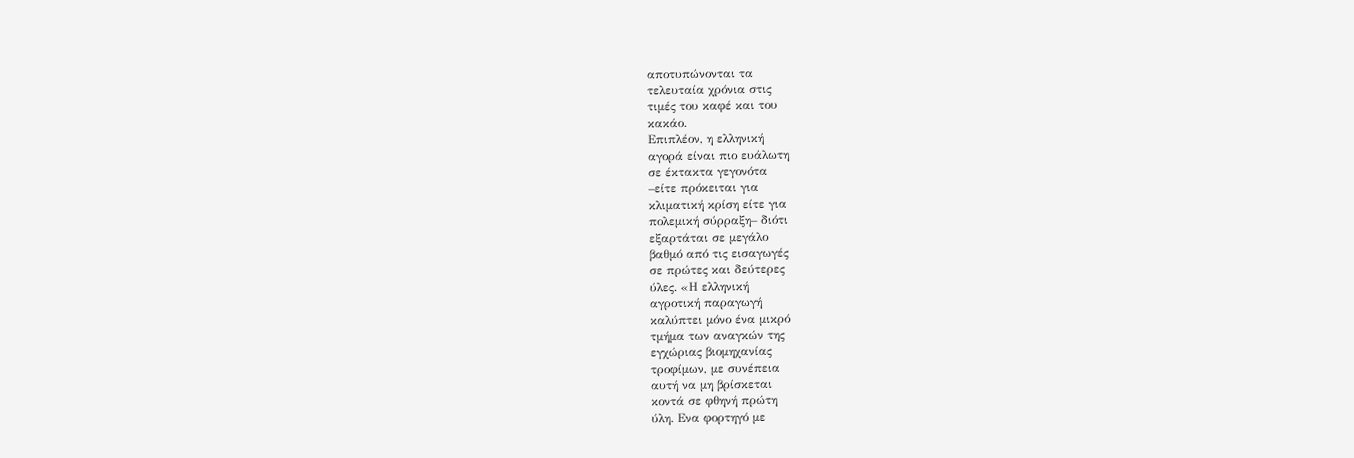αποτυπώνονται τα
τελευταία χρόνια στις
τιμές του καφέ και του
κακάο.
Επιπλέον, η ελληνική
αγορά είναι πιο ευάλωτη
σε έκτακτα γεγονότα
–είτε πρόκειται για
κλιματική κρίση είτε για
πολεμική σύρραξη– διότι
εξαρτάται σε μεγάλο
βαθμό από τις εισαγωγές
σε πρώτες και δεύτερες
ύλες. «Η ελληνική
αγροτική παραγωγή
καλύπτει μόνο ένα μικρό
τμήμα των αναγκών της
εγχώριας βιομηχανίας
τροφίμων, με συνέπεια
αυτή να μη βρίσκεται
κοντά σε φθηνή πρώτη
ύλη. Ενα φορτηγό με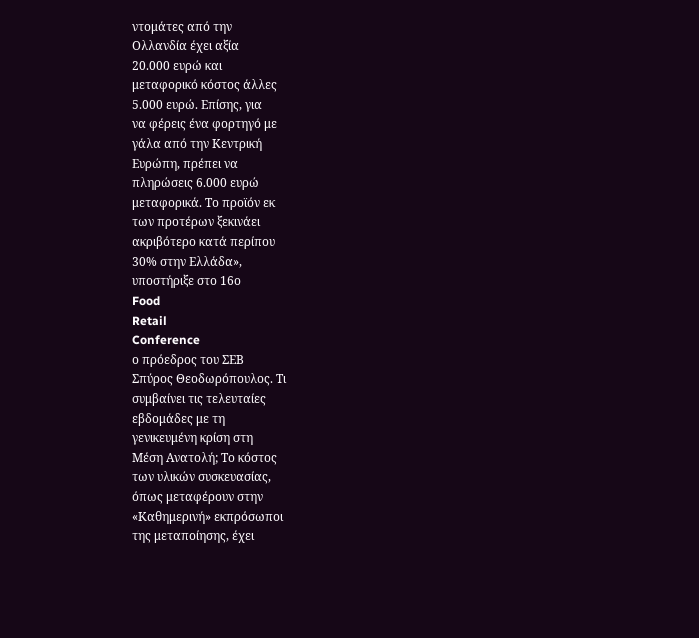ντομάτες από την
Ολλανδία έχει αξία
20.000 ευρώ και
μεταφορικό κόστος άλλες
5.000 ευρώ. Επίσης, για
να φέρεις ένα φορτηγό με
γάλα από την Κεντρική
Ευρώπη, πρέπει να
πληρώσεις 6.000 ευρώ
μεταφορικά. Το προϊόν εκ
των προτέρων ξεκινάει
ακριβότερο κατά περίπου
30% στην Ελλάδα»,
υποστήριξε στο 16ο
Food
Retail
Conference
ο πρόεδρος του ΣΕΒ
Σπύρος Θεοδωρόπουλος. Τι
συμβαίνει τις τελευταίες
εβδομάδες με τη
γενικευμένη κρίση στη
Μέση Ανατολή; Το κόστος
των υλικών συσκευασίας,
όπως μεταφέρουν στην
«Καθημερινή» εκπρόσωποι
της μεταποίησης, έχει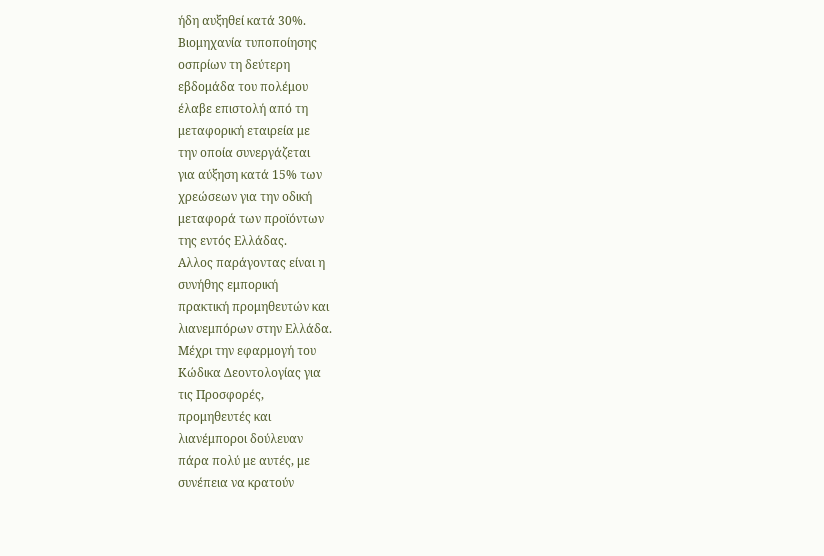ήδη αυξηθεί κατά 30%.
Βιομηχανία τυποποίησης
οσπρίων τη δεύτερη
εβδομάδα του πολέμου
έλαβε επιστολή από τη
μεταφορική εταιρεία με
την οποία συνεργάζεται
για αύξηση κατά 15% των
χρεώσεων για την οδική
μεταφορά των προϊόντων
της εντός Ελλάδας.
Αλλος παράγοντας είναι η
συνήθης εμπορική
πρακτική προμηθευτών και
λιανεμπόρων στην Ελλάδα.
Μέχρι την εφαρμογή του
Κώδικα Δεοντολογίας για
τις Προσφορές,
προμηθευτές και
λιανέμποροι δούλευαν
πάρα πολύ με αυτές, με
συνέπεια να κρατούν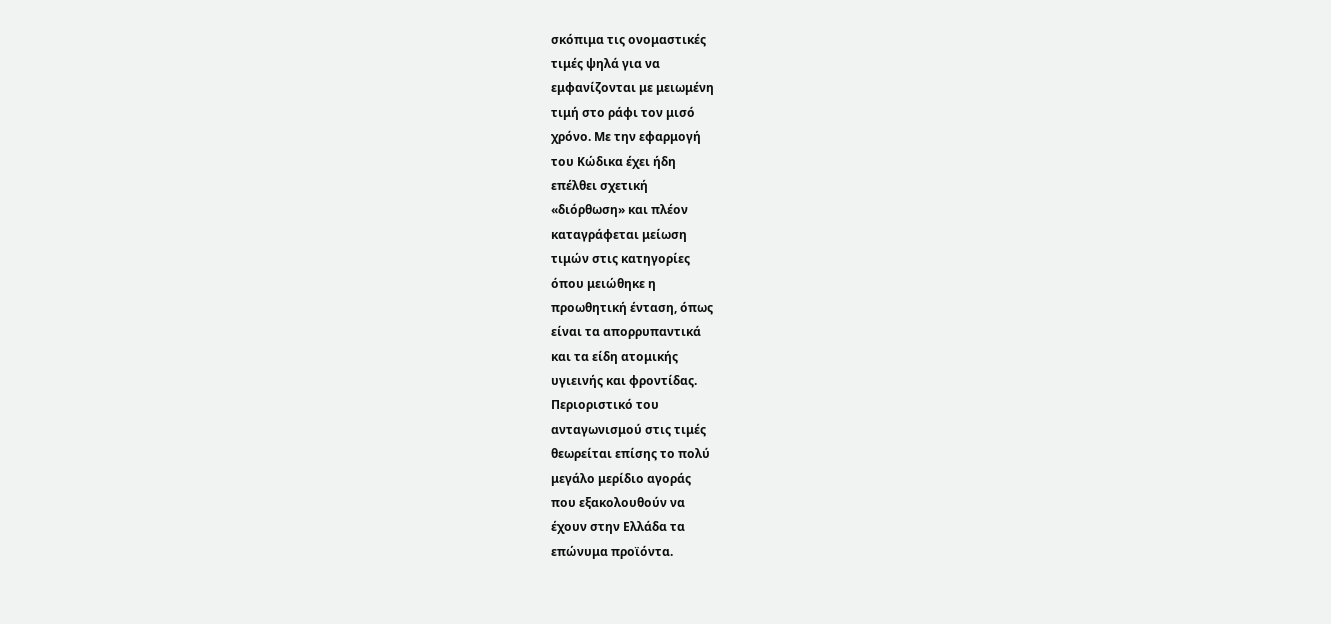σκόπιμα τις ονομαστικές
τιμές ψηλά για να
εμφανίζονται με μειωμένη
τιμή στο ράφι τον μισό
χρόνο. Με την εφαρμογή
του Κώδικα έχει ήδη
επέλθει σχετική
«διόρθωση» και πλέον
καταγράφεται μείωση
τιμών στις κατηγορίες
όπου μειώθηκε η
προωθητική ένταση, όπως
είναι τα απορρυπαντικά
και τα είδη ατομικής
υγιεινής και φροντίδας.
Περιοριστικό του
ανταγωνισμού στις τιμές
θεωρείται επίσης το πολύ
μεγάλο μερίδιο αγοράς
που εξακολουθούν να
έχουν στην Ελλάδα τα
επώνυμα προϊόντα.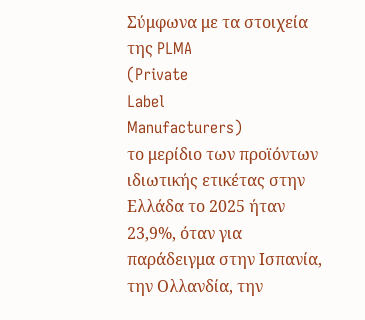Σύμφωνα με τα στοιχεία
της PLMA
(Private
Label
Manufacturers)
το μερίδιο των προϊόντων
ιδιωτικής ετικέτας στην
Ελλάδα το 2025 ήταν
23,9%, όταν για
παράδειγμα στην Ισπανία,
την Ολλανδία, την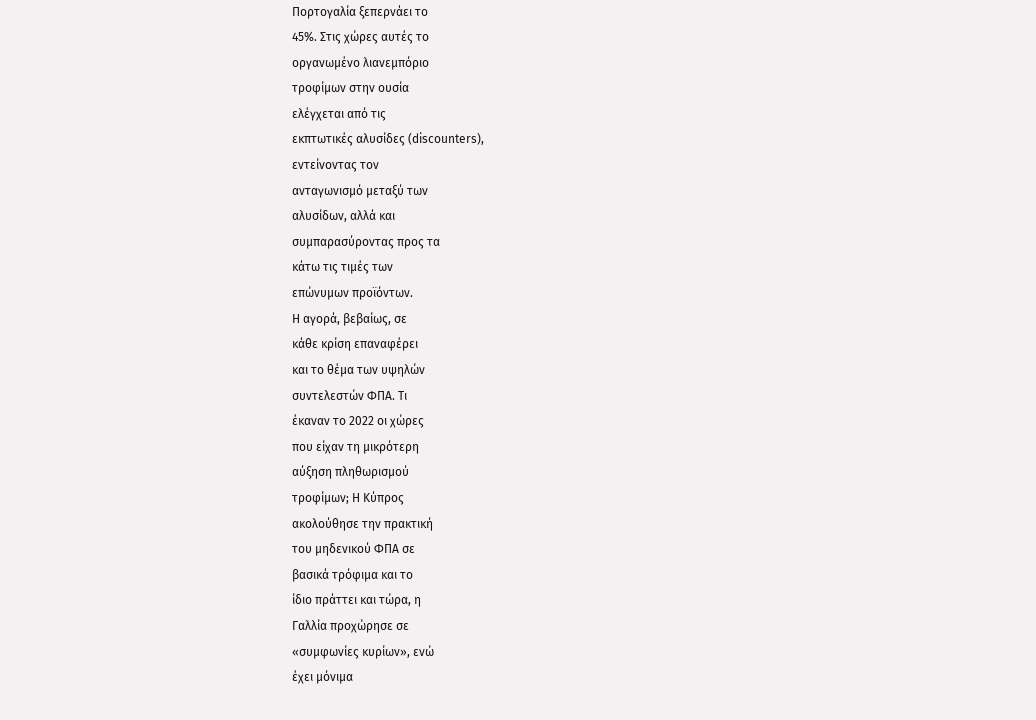Πορτογαλία ξεπερνάει το
45%. Στις χώρες αυτές το
οργανωμένο λιανεμπόριο
τροφίμων στην ουσία
ελέγχεται από τις
εκπτωτικές αλυσίδες (discounters),
εντείνοντας τον
ανταγωνισμό μεταξύ των
αλυσίδων, αλλά και
συμπαρασύροντας προς τα
κάτω τις τιμές των
επώνυμων προϊόντων.
Η αγορά, βεβαίως, σε
κάθε κρίση επαναφέρει
και το θέμα των υψηλών
συντελεστών ΦΠΑ. Τι
έκαναν το 2022 οι χώρες
που είχαν τη μικρότερη
αύξηση πληθωρισμού
τροφίμων; Η Κύπρος
ακολούθησε την πρακτική
του μηδενικού ΦΠΑ σε
βασικά τρόφιμα και το
ίδιο πράττει και τώρα, η
Γαλλία προχώρησε σε
«συμφωνίες κυρίων», ενώ
έχει μόνιμα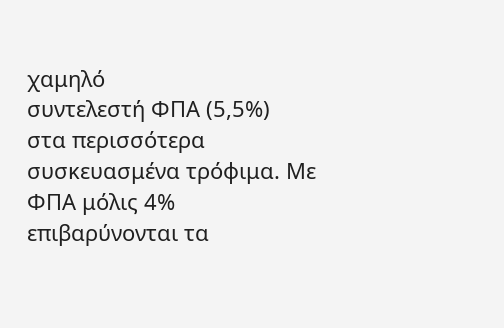χαμηλό
συντελεστή ΦΠΑ (5,5%)
στα περισσότερα
συσκευασμένα τρόφιμα. Με
ΦΠΑ μόλις 4%
επιβαρύνονται τα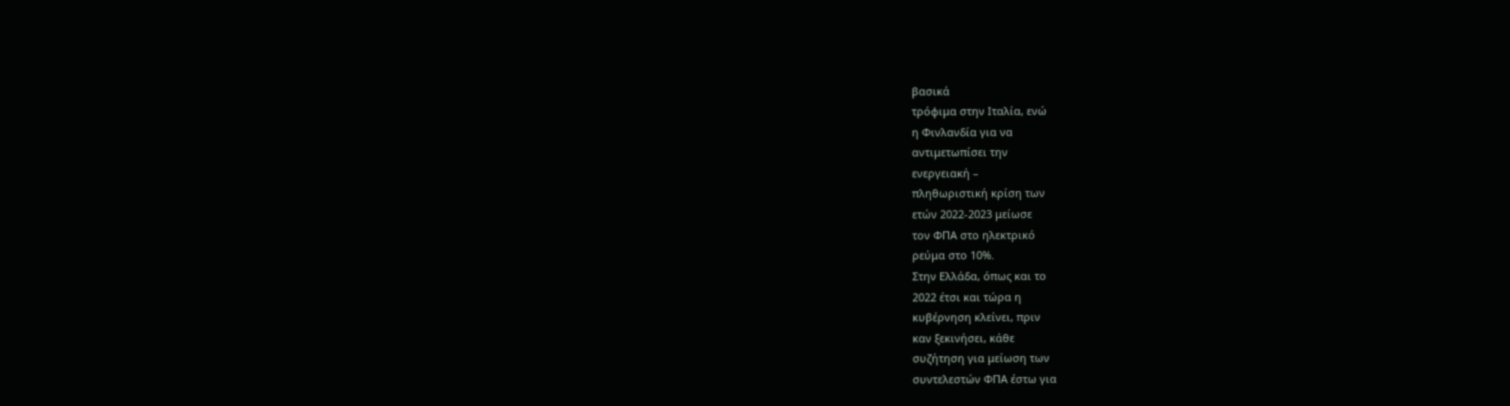βασικά
τρόφιμα στην Ιταλία, ενώ
η Φινλανδία για να
αντιμετωπίσει την
ενεργειακή –
πληθωριστική κρίση των
ετών 2022-2023 μείωσε
τον ΦΠΑ στο ηλεκτρικό
ρεύμα στο 10%.
Στην Ελλάδα, όπως και το
2022 έτσι και τώρα η
κυβέρνηση κλείνει, πριν
καν ξεκινήσει, κάθε
συζήτηση για μείωση των
συντελεστών ΦΠΑ έστω για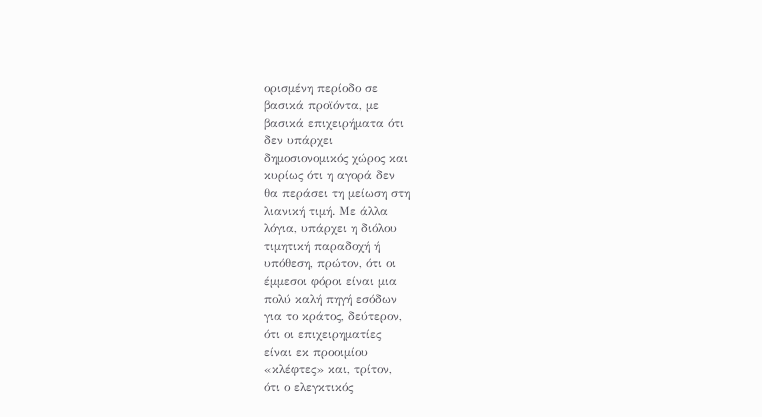ορισμένη περίοδο σε
βασικά προϊόντα, με
βασικά επιχειρήματα ότι
δεν υπάρχει
δημοσιονομικός χώρος και
κυρίως ότι η αγορά δεν
θα περάσει τη μείωση στη
λιανική τιμή. Με άλλα
λόγια, υπάρχει η διόλου
τιμητική παραδοχή ή
υπόθεση, πρώτον, ότι οι
έμμεσοι φόροι είναι μια
πολύ καλή πηγή εσόδων
για το κράτος, δεύτερον,
ότι οι επιχειρηματίες
είναι εκ προοιμίου
«κλέφτες» και, τρίτον,
ότι ο ελεγκτικός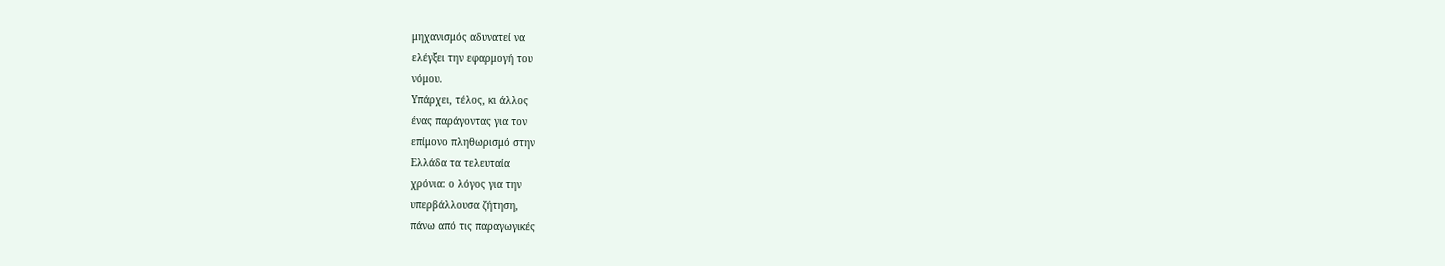μηχανισμός αδυνατεί να
ελέγξει την εφαρμογή του
νόμου.
Υπάρχει, τέλος, κι άλλος
ένας παράγοντας για τον
επίμονο πληθωρισμό στην
Ελλάδα τα τελευταία
χρόνια: ο λόγος για την
υπερβάλλουσα ζήτηση,
πάνω από τις παραγωγικές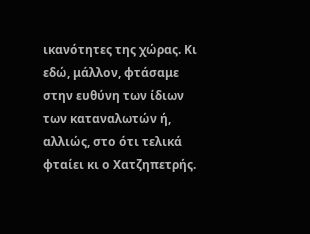ικανότητες της χώρας. Κι
εδώ, μάλλον, φτάσαμε
στην ευθύνη των ίδιων
των καταναλωτών ή,
αλλιώς, στο ότι τελικά
φταίει κι ο Χατζηπετρής.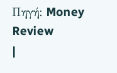Πηγή: Money
Review
|